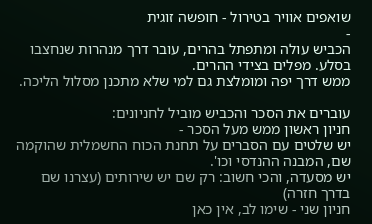שואפים אוויר בטירול - חופשה זוגית
-
הכביש עולה ומתפתל בהרים, עובר דרך מנהרות שנחצבו בסלע. מפלים בצידי ההרים.
ממש דרך יפה ומומלצת גם למי שלא מתכנן מסלול הליכה.

עוברים את הסכר והכביש מוביל לחניונים:
חניון ראשון ממש מעל הסכר -
יש שלטים עם הסברים על תחנת הכוח החשמלית שהוקמה שם, המבנה ההנדסי וכו'.
יש מסעדה, והכי חשוב: רק שם יש שירותים (עצרנו שם בדרך חזרה)
חניון שני - שימו לב, אין כאן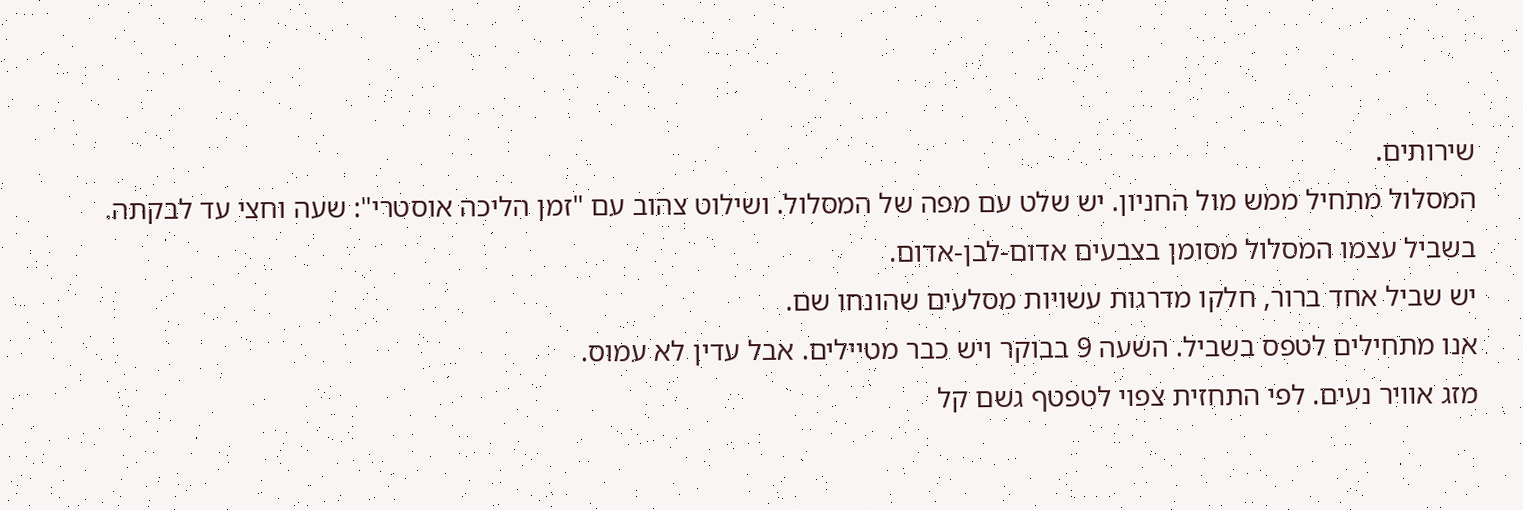שירותים.
המסלול מתחיל ממש מול החניון. יש שלט עם מפה של המסלול. ושילוט צהוב עם "זמן הליכה אוסטרי": שעה וחצי עד לבקתה.
בשביל עצמו המסלול מסומן בצבעים אדום-לבן-אדום.
יש שביל אחד ברור, חלקו מדרגות עשויות מסלעים שהונחו שם.
אנו מתחילים לטפס בשביל. השעה 9 בבוקר ויש כבר מטיילים. אבל עדין לא עמוס.
מזג אוויר נעים. לפי התחזית צפוי לטפטף גשם קל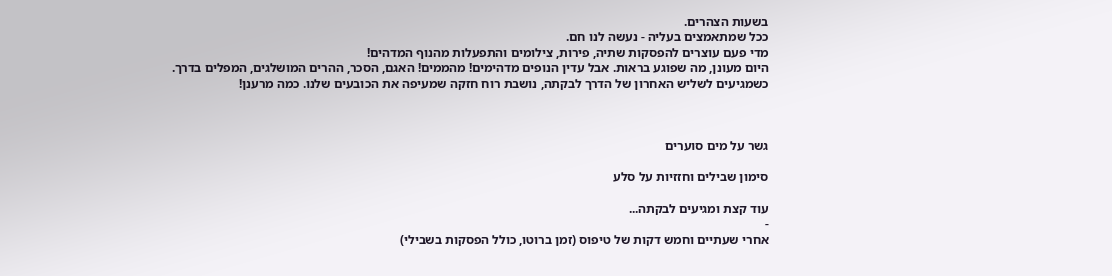בשעות הצהרים.
ככל שמתאמצים בעליה - נעשה לנו חם.
מדי פעם עוצרים להפסקות שתיה, פירות, צילומים והתפעלות מהנוף המדהים!
היום מעונן, מה שפוגע בראות. אבל עדין הנופים מדהימים! מהממים! האגם, הסכר, ההרים המושלגים, המפלים בדרך.
כשמגיעים לשליש האחרון של הדרך לבקתה, נושבת רוח חזקה שמעיפה את הכובעים שלנו. כמה מרענן!



גשר על מים סוערים

סימון שבילים וחזזיות על סלע

עוד קצת ומגיעים לבקתה...
-
אחרי שעתיים וחמש דקות של טיפוס (זמן ברוטו, כולל הפסקות בשבילי)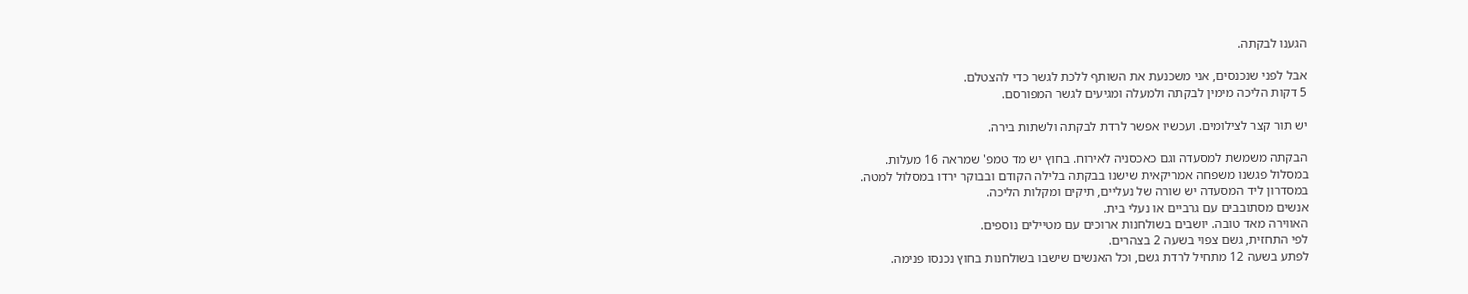הגענו לבקתה.

אבל לפני שנכנסים, אני משכנעת את השותף ללכת לגשר כדי להצטלם.
5 דקות הליכה מימין לבקתה ולמעלה ומגיעים לגשר המפורסם.

יש תור קצר לצילומים. ועכשיו אפשר לרדת לבקתה ולשתות בירה.

הבקתה משמשת למסעדה וגם כאכסניה לאירוח. בחוץ יש מד טמפ' שמראה 16 מעלות.
במסלול פגשנו משפחה אמריקאית שישנו בבקתה בלילה הקודם ובבוקר ירדו במסלול למטה.
במסדרון ליד המסעדה יש שורה של נעליים, תיקים ומקלות הליכה.
אנשים מסתובבים עם גרביים או נעלי בית.
האווירה מאד טובה. יושבים בשולחנות ארוכים עם מטיילים נוספים.
לפי התחזית, גשם צפוי בשעה 2 בצהרים.
לפתע בשעה 12 מתחיל לרדת גשם, וכל האנשים שישבו בשולחנות בחוץ נכנסו פנימה.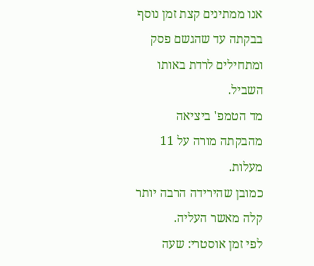אנו ממתינים קצת זמן נוסף בבקתה עד שהגשם פסק ומתחילים לרדת באותו השביל.
מד הטמפ' ביציאה מהבקתה מורה על 11 מעלות.
כמובן שהירידה הרבה יותר קלה מאשר העליה.
לפי זמן אוסטרי: שעה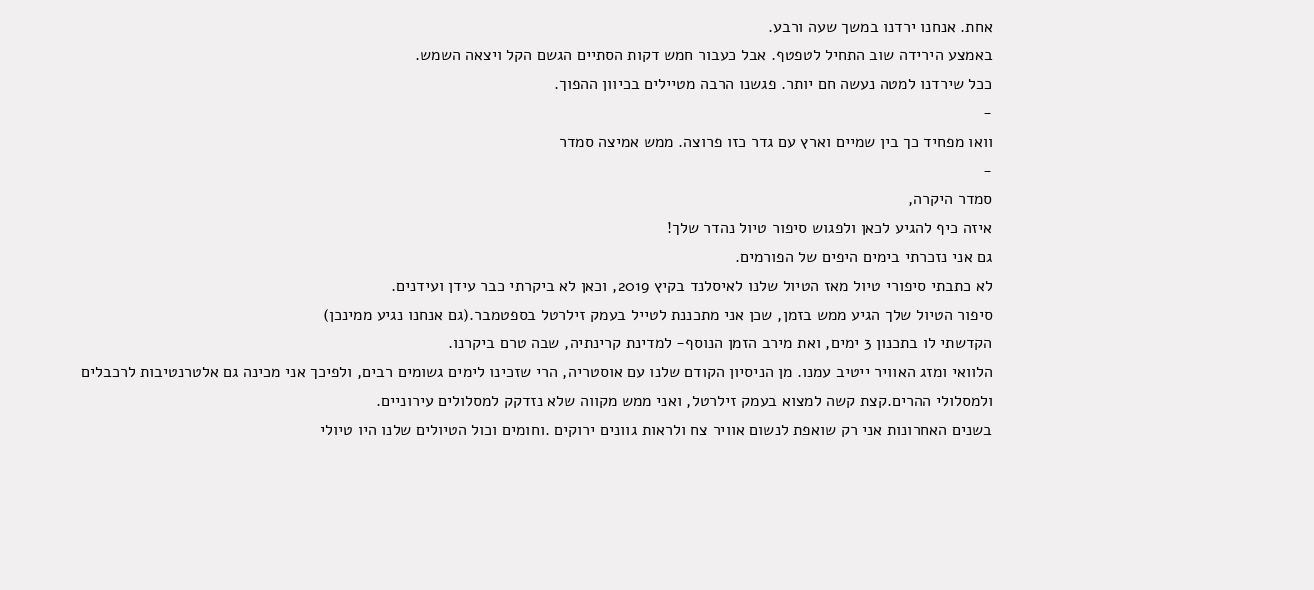אחת. אנחנו ירדנו במשך שעה ורבע.
באמצע הירידה שוב התחיל לטפטף. אבל כעבור חמש דקות הסתיים הגשם הקל ויצאה השמש.
ככל שירדנו למטה נעשה חם יותר. פגשנו הרבה מטיילים בכיוון ההפוך.
-
וואו מפחיד כך בין שמיים וארץ עם גדר כזו פרוצה. ממש אמיצה סמדר
-
סמדר היקרה,
איזה כיף להגיע לכאן ולפגוש סיפור טיול נהדר שלך!
גם אני נזכרתי בימים היפים של הפורמים.
לא כתבתי סיפורי טיול מאז הטיול שלנו לאיסלנד בקיץ 2019, וכאן לא ביקרתי כבר עידן ועידנים.
סיפור הטיול שלך הגיע ממש בזמן, שכן אני מתכננת לטייל בעמק זילרטל בספטמבר.(גם אנחנו נגיע ממינכן)
הקדשתי לו בתכנון 3 ימים, ואת מירב הזמן הנוסף- למדינת קרינתיה, שבה טרם ביקרנו.
הלוואי ומזג האוויר ייטיב עמנו. מן הניסיון הקודם שלנו עם אוסטריה, הרי שזכינו לימים גשומים רבים, ולפיכך אני מכינה גם אלטרנטיבות לרכבלים ולמסלולי ההרים.קצת קשה למצוא בעמק זילרטל, ואני ממש מקווה שלא נזדקק למסלולים עירוניים.
בשנים האחרונות אני רק שואפת לנשום אוויר צח ולראות גוונים ירוקים .וחומים וכול הטיולים שלנו היו טיולי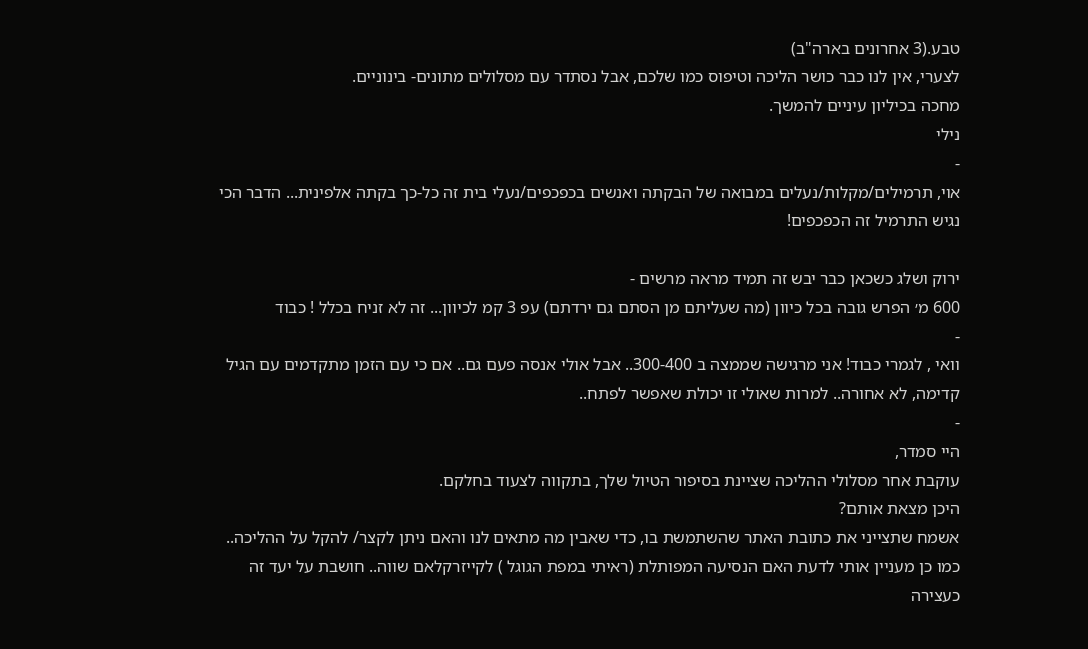טבע.(3 אחרונים בארה"ב)
לצערי, אין לנו כבר כושר הליכה וטיפוס כמו שלכם, אבל נסתדר עם מסלולים מתונים- בינוניים.
מחכה בכיליון עיניים להמשך.
נילי
-
אוי, תרמילים/מקלות/נעלים במבואה של הבקתה ואנשים בכפכפים/נעלי בית זה כל-כך בקתה אלפינית... הדבר הכי נגיש התרמיל זה הכפכפים!

ירוק ושלג כשכאן כבר יבש זה תמיד מראה מרשים -
600 מ׳ הפרש גובה בכל כיוון (מה שעליתם מן הסתם גם ירדתם) עפ 3 קמ לכיוון... זה לא זניח בכלל ! כבוד
-
וואי , לגמרי כבוד! אני מרגישה שממצה ב 300-400.. אבל אולי אנסה פעם גם.. אם כי עם הזמן מתקדמים עם הגיל קדימה, לא אחורה.. למרות שאולי זו יכולת שאפשר לפתח..
-
היי סמדר,
עוקבת אחר מסלולי ההליכה שציינת בסיפור הטיול שלך, בתקווה לצעוד בחלקם.
היכן מצאת אותם?
אשמח שתצייני את כתובת האתר שהשתמשת בו, כדי שאבין מה מתאים לנו והאם ניתן לקצר/ להקל על ההליכה..
כמו כן מעניין אותי לדעת האם הנסיעה המפותלת (ראיתי במפת הגוגל ) לקייזרקלאם שווה.. חושבת על יעד זה כעצירה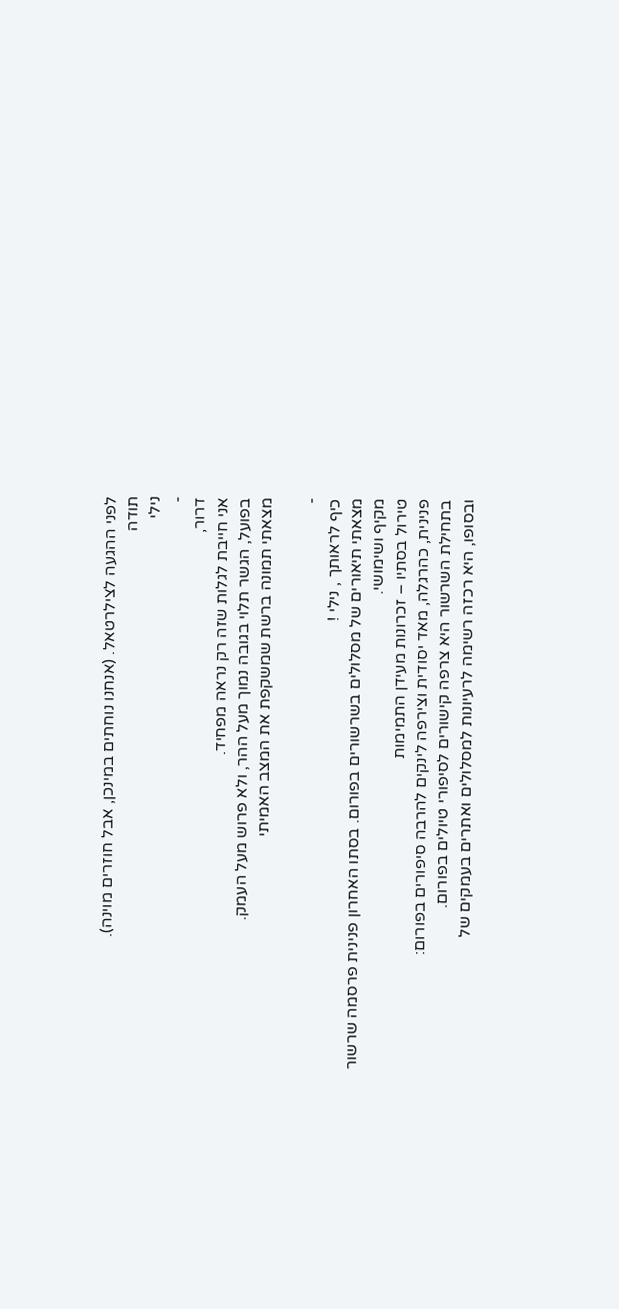לפני ההגעה לצילרטאל. (אנחנו נוחתים במינכן, אבל חוזרים מוינה).
תודה
נילי
-
דרור,
אני חייבת לגלות שזה רק נראה מפחיד.
בפועל, הגשר תלוי בגובה נמוך מעל ההר, ולא פרוש מעל העמק.
מצאתי תמונה ברשת שמשקפת את המצב האמיתי

-
כיף לראותך , נילי !
מצאתי תיאורים של מסלולים בשרשורים בפורום. בסתו האחרון פנינית פרסמה שרשור מקיף ושימושי.
טירול בסתיו – זכרונות מעידן התמימות
פנינית, כהרגלה, מאד יסודית וצירפה לינקים להרבה סיפורים בפורום:
בתחילת השרשור היא צרפה קישורים לסיפורי טיולים בפורום.
ובסופו, היא רכזה רשימה לרעיונות למסלולים ואתרים בעמקים של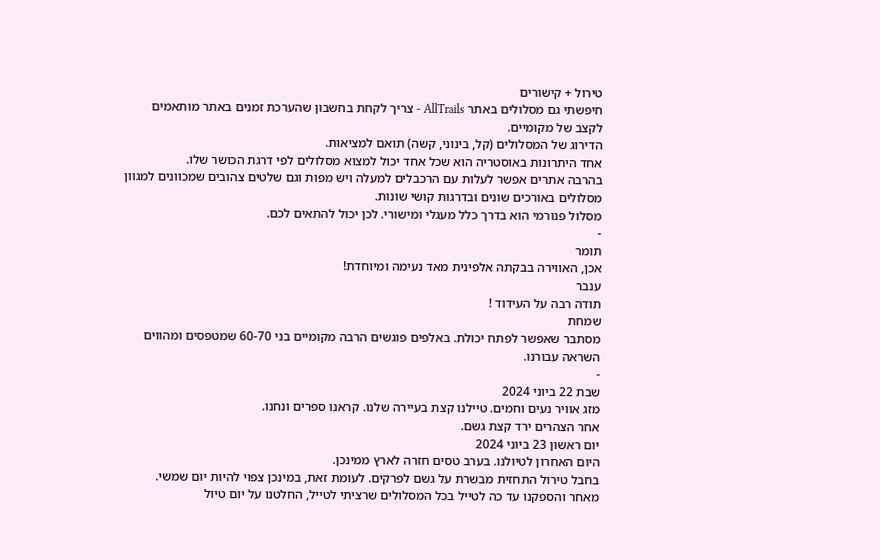טירול + קישורים
חיפשתי גם מסלולים באתר AllTrails - צריך לקחת בחשבון שהערכת זמנים באתר מותאמים לקצב של מקומיים.
הדירוג של המסלולים (קל, בינוני, קשה) תואם למציאות.
אחד היתרונות באוסטריה הוא שכל אחד יכול למצוא מסלולים לפי דרגת הכושר שלו.
בהרבה אתרים אפשר לעלות עם הרכבלים למעלה ויש מפות וגם שלטים צהובים שמכוונים למגוון מסלולים באורכים שונים ובדרגות קושי שונות.
מסלול פנורמי הוא בדרך כלל מעגלי ומישורי. לכן יכול להתאים לכם.
-
תומר
אכן, האווירה בבקתה אלפינית מאד נעימה ומיוחדת!
ענבר
תודה רבה על העידוד !
שמחת
מסתבר שאפשר לפתח יכולת. באלפים פוגשים הרבה מקומיים בני 60-70 שמטפסים ומהווים השראה עבורנו.
-
שבת 22 ביוני 2024
מזג אוויר נעים וחמים. טיילנו קצת בעיירה שלנו. קראנו ספרים ונחנו.
אחר הצהרים ירד קצת גשם.
יום ראשון 23 ביוני 2024
היום האחרון לטיולנו. בערב טסים חזרה לארץ ממינכן.
בחבל טירול התחזית מבשרת על גשם לפרקים. לעומת זאת, במינכן צפוי להיות יום שמשי.
מאחר והספקנו עד כה לטייל בכל המסלולים שרציתי לטייל, החלטנו על יום טיול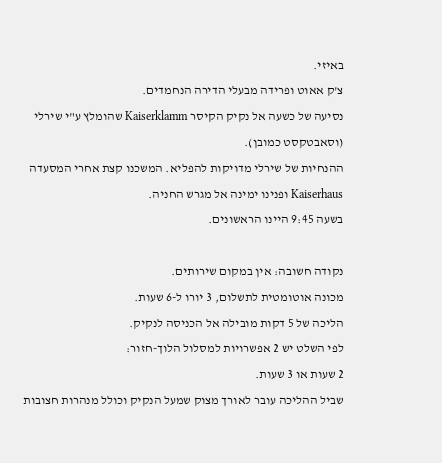באיזי.
צ'ק אאוט ופרידה מבעלי הדירה הנחמדים.
נסיעה של כשעה אל נקיק הקיסר Kaiserklamm שהומלץ ע"י שירלי (וסאבטקסט כמובן).
ההנחיות של שירלי מדויקות להפליא. המשכנו קצת אחרי המסעדה Kaiserhaus ופנינו ימינה אל מגרש החניה.
בשעה 9:45 היינו הראשונים.

נקודה חשובה: אין במקום שירותים.
מכונה אוטומטית לתשלום, 3 יורו ל-6 שעות.
הליכה של 5 דקות מובילה אל הכניסה לנקיק.
לפי השלט יש 2 אפשרויות למסלול הלוך-חזור:
2 שעות או 3 שעות.
שביל ההליכה עובר לאורך מצוק שמעל הנקיק וכולל מנהרות חצובות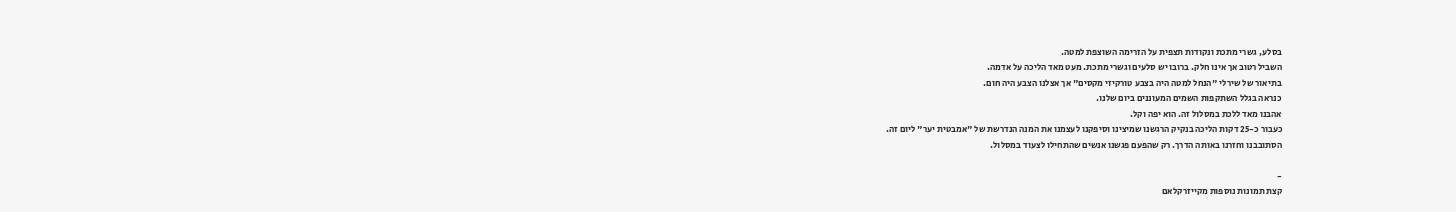בסלע, גשרי מתכת ונקודות תצפית על הזרימה השוצפת למטה.
השביל רטוב אך אינו חלק. ברובו יש סלעים וגשרי מתכת. מעט מאד הליכה על אדמה.
בתיאור של שירלי "הנחל למטה היה בצבע טורקיזי מקסים" אך אצלנו הצבע היה חום.
כנראה בגלל השתקפות השמים המעוננים ביום שלנו.
אהבנו מאד ללכת במסלול זה. הוא יפה וקל.
כעבור כ-25 דקות הליכה בנקיק הרגשנו שמיצינו וסיפקנו לעצמנו את המנה הנדרשת של "אמבטית יער" ליום זה.
הסתובבנו וחזרנו באותה הדרך. רק שהפעם פגשנו אנשים שהתחילו לצעוד במסלול.

-
קצת תמונות נוספות מקייזרקלאם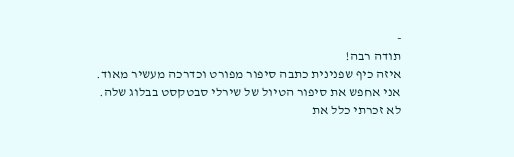-
תודה רבה!
איזה כיף שפנינית כתבה סיפור מפורט וכדרכה מעשיר מאוד.
אני אחפש את סיפור הטיול של שירלי סבטקסט בבלוג שלה.
לא זכרתי כלל את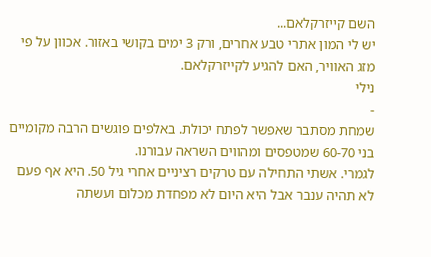השם קייזרקלאם...
יש לי המון אתרי טבע אחרים, ורק 3 ימים בקושי באזור. אכוון על פי מזג האוויר, האם להגיע לקייזרקלאם.
נילי
-
שמחת מסתבר שאפשר לפתח יכולת. באלפים פוגשים הרבה מקומיים בני 60-70 שמטפסים ומהווים השראה עבורנו.
לגמרי. אשתי התחילה עם טרקים רציניים אחרי גיל 50. היא אף פעם לא תהיה ענבר אבל היא היום לא מפחדת מכלום ועשתה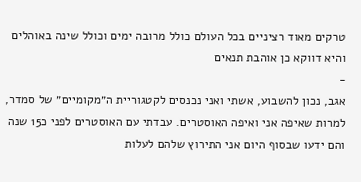טרקים מאוד רציניים בכל העולם כולל מרובה ימים וכולל שינה באוהלים והיא דווקא כן אוהבת תנאים
-
אגב, נכון להשבוע, אשתי ואני נכנסים לקטגוריית ה״מקומיים״ של סמדר, למרות שאיפה אני ואיפה האוסטרים. עבדתי עם האוסטרים לפני כ15 שנה והם ידעו שבסוף היום אני התירוץ שלהם לעלות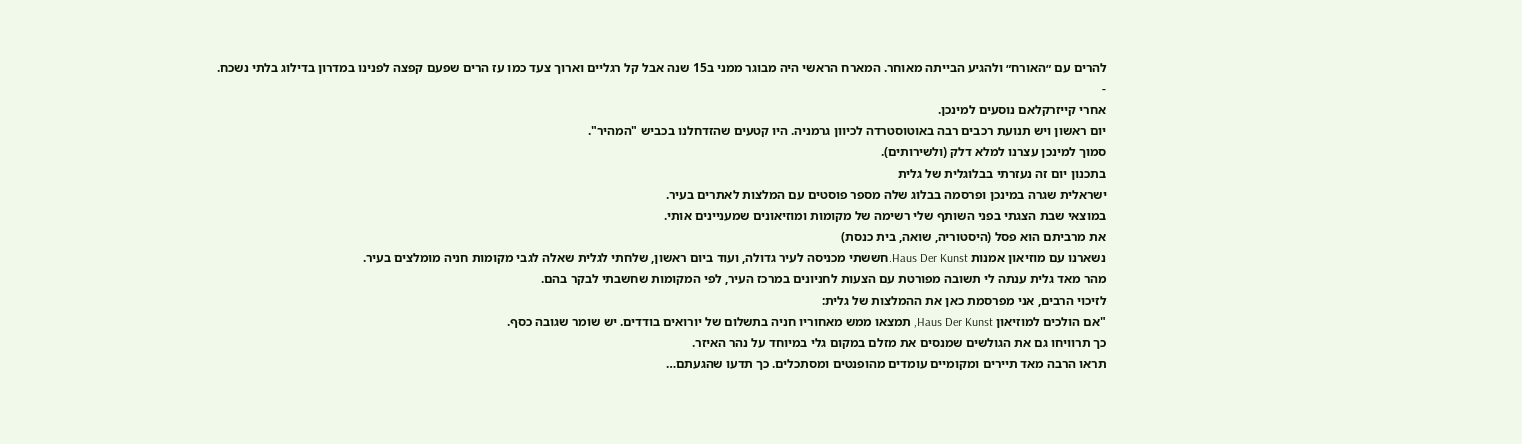להרים עם ״האורח״ ולהגיע הבייתה מאוחר. המארח הראשי היה מבוגר ממני ב15 שנה אבל קל רגליים וארוך צעד כמו עז הרים שפעם קפצה לפנינו במדרון בדילוג בלתי נשכח.
-
אחרי קייזרקלאם נוסעים למינכן.
יום ראשון ויש תנועת רכבים רבה באוטוסטרדה לכיוון גרמניה. היו קטעים שהזדחלנו בכביש "המהיר".
סמוך למינכן עצרנו למלא דלק (ולשירותים).
בתכנון יום זה נעזרתי בבלוגלית של גלית
ישראלית שגרה במינכן ופרסמה בבלוג שלה מספר פוסטים עם המלצות לאתרים בעיר.
במוצאי שבת הצגתי בפני השותף שלי רשימה של מקומות ומוזיאונים שמעניינים אותי.
את מרביתם הוא פסל (היסטוריה, שואה, בית כנסת)
נשארנו עם מוזיאון אמנות Haus Der Kunst.חששתי מכניסה לעיר גדולה, ועוד ביום ראשון, שלחתי לגלית שאלה לגבי מקומות חניה מומלצים בעיר.
מהר מאד גלית ענתה לי תשובה מפורטת עם הצעות לחניונים במרכז העיר, לפי המקומות שחשבתי לבקר בהם.
לזיכוי הרבים, אני מפרסמת כאן את ההמלצות של גלית:
"אם הולכים למוזיאון Haus Der Kunst, תמצאו ממש מאחוריו חניה בתשלום של יורואים בודדים. יש שומר שגובה כסף.
כך תרוויחו גם את הגולשים שמנסים את מזלם במקום גלי במיוחד על נהר האיזר.
תראו הרבה מאד תיירים ומקומיים עומדים מהופנטים ומסתכלים. כך תדעו שהגעתם…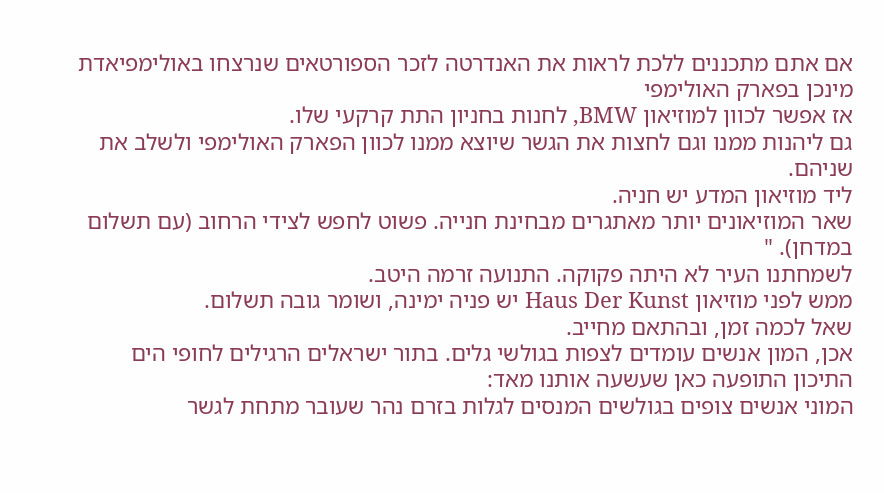אם אתם מתכננים ללכת לראות את האנדרטה לזכר הספורטאים שנרצחו באולימפיאדת מינכן בפארק האולימפי
אז אפשר לכוון למוזיאון BMW, לחנות בחניון התת קרקעי שלו.
גם ליהנות ממנו וגם לחצות את הגשר שיוצא ממנו לכוון הפארק האולימפי ולשלב את שניהם.
ליד מוזיאון המדע יש חניה.
שאר המוזיאונים יותר מאתגרים מבחינת חנייה. פשוט לחפש לצידי הרחוב (עם תשלום במדחן). "
לשמחתנו העיר לא היתה פקוקה. התנועה זרמה היטב.
ממש לפני מוזיאון Haus Der Kunst יש פניה ימינה, ושומר גובה תשלום.
שאל לכמה זמן, ובהתאם מחייב.
אכן, המון אנשים עומדים לצפות בגולשי גלים. בתור ישראלים הרגילים לחופי הים התיכון התופעה כאן שעשעה אותנו מאד:
המוני אנשים צופים בגולשים המנסים לגלות בזרם נהר שעובר מתחת לגשר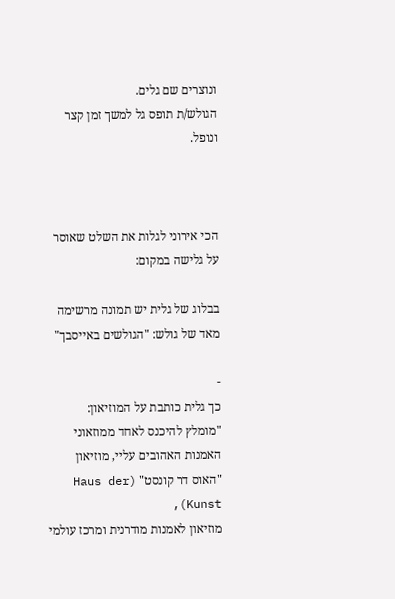ונוצרים שם גלים.
הגולש/ת תופס גל למשך זמן קצר ונופל.



הכי אירוני לגלות את השלט שאוסר על גלישה במקום:

בבלוג של גלית יש תמונה מרשימה מאד של גולש: "הגולשים באייסבך"

-
כך גלית כותבת על המוזיאון:
"מומלץ להיכנס לאחד ממוזאוני האמנות האהובים עליי, מוזיאון "האוס דר קונסט" (Haus der Kunst),
מוזיאון לאמנות מודרנית ומרכז עולמי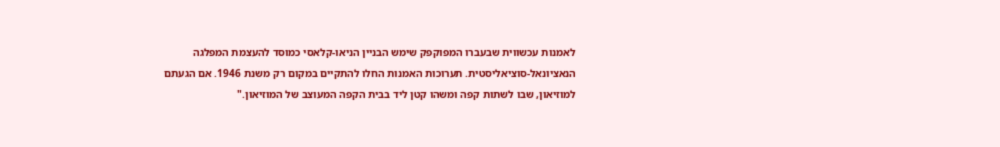לאמנות עכשווית שבעברו המפוקפק שימש הבניין הניאו-קלאסי כמוסד להעצמת המפלגה הנאציונאל-סוציאליסטית. תערוכות האמנות החלו להתקיים במקום רק משנת 1946. אם הגעתם למוזיאון, שבו לשתות קפה ומשהו קטן ליד בבית הקפה המעוצב של המוזיאון."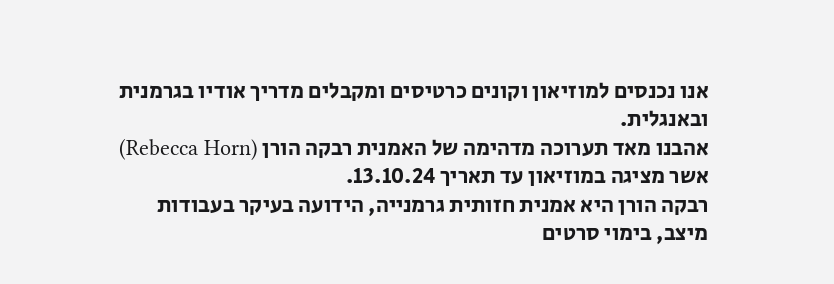אנו נכנסים למוזיאון וקונים כרטיסים ומקבלים מדריך אודיו בגרמנית ובאנגלית.
אהבנו מאד תערוכה מדהימה של האמנית רבקה הורן (Rebecca Horn) אשר מציגה במוזיאון עד תאריך 13.10.24.
רבקה הורן היא אמנית חזותית גרמנייה, הידועה בעיקר בעבודות מיצב, בימוי סרטים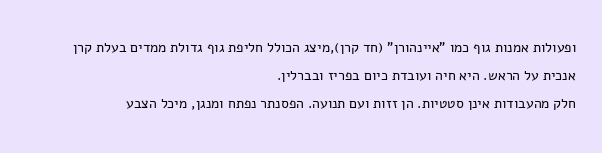ופעולות אמנות גוף כמו "איינהורן" (חד קרן),מיצג הכולל חליפת גוף גדולת ממדים בעלת קרן אנכית על הראש. היא חיה ועובדת כיום בפריז ובברלין.
חלק מהעבודות אינן סטטיות. הן זזות ועם תנועה. הפסנתר נפתח ומנגן, מיכל הצבע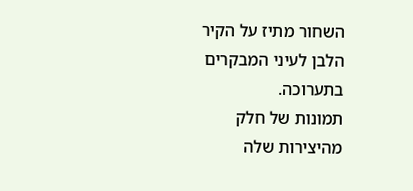השחור מתיז על הקיר הלבן לעיני המבקרים בתערוכה.
תמונות של חלק מהיצירות שלה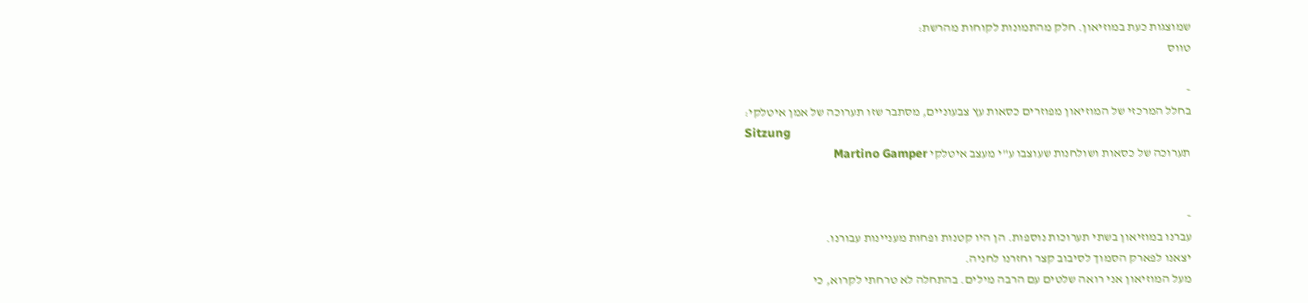שמוצגות כעת במוזיאון. חלק מהתמונות לקוחות מהרשת:
טווס

-
בחלל המרכזי של המוזיאון מפוזרים כסאות עץ צבעוניים, מסתבר שזו תערוכה של אמן איטלקי:
Sitzung
תערוכה של כסאות ושולחנות שעוצבו ע"י מעצב איטלקי Martino Gamper


-
עברנו במוזיאון בשתי תערוכות נוספות. הן היו קטנות ופחות מעניינות עבורנו.
יצאנו לפארק הסמוך לסיבוב קצר וחזרנו לחניה.
מעל המוזיאון אני רואה שלטים עם הרבה מילים. בהתחלה לא טרחתי לקרוא, כי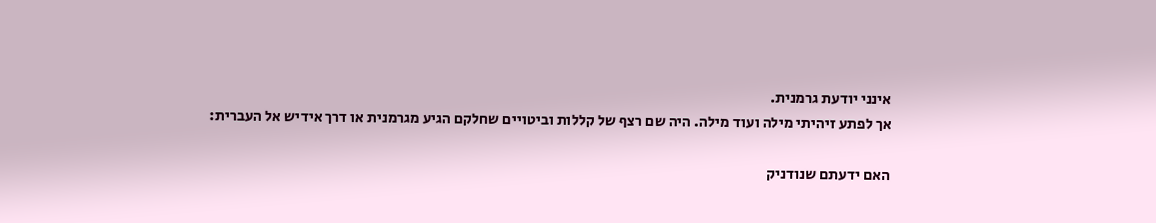אינני יודעת גרמנית.
אך לפתע זיהיתי מילה ועוד מילה. היה שם רצף של קללות וביטויים שחלקם הגיע מגרמנית או דרך אידיש אל העברית:

האם ידעתם שנודניק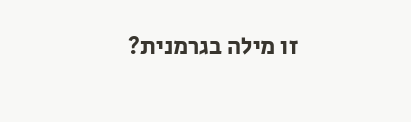זו מילה בגרמנית?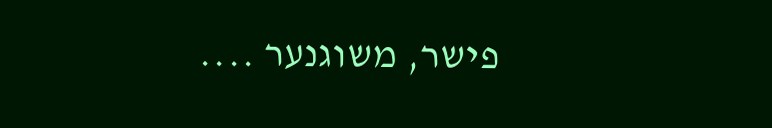פישר, משוגנער ....